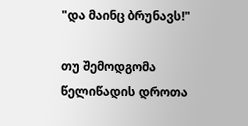"და მაინც ბრუნავს!"

თუ შემოდგომა წელიწადის დროთა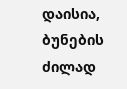დაისია, ბუნების ძილად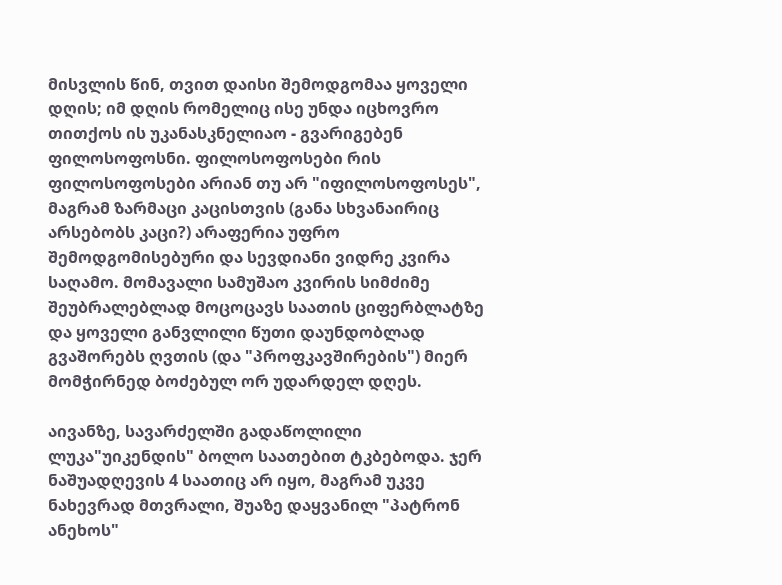მისვლის წინ, თვით დაისი შემოდგომაა ყოველი დღის; იმ დღის რომელიც ისე უნდა იცხოვრო თითქოს ის უკანასკნელიაო - გვარიგებენ ფილოსოფოსნი. ფილოსოფოსები რის ფილოსოფოსები არიან თუ არ "იფილოსოფოსეს", მაგრამ ზარმაცი კაცისთვის (განა სხვანაირიც არსებობს კაცი?) არაფერია უფრო შემოდგომისებური და სევდიანი ვიდრე კვირა საღამო. მომავალი სამუშაო კვირის სიმძიმე შეუბრალებლად მოცოცავს საათის ციფერბლატზე და ყოველი განვლილი წუთი დაუნდობლად გვაშორებს ღვთის (და "პროფკავშირების") მიერ მომჭირნედ ბოძებულ ორ უდარდელ დღეს.

აივანზე, სავარძელში გადაწოლილი ლუკა"უიკენდის" ბოლო საათებით ტკბებოდა. ჯერ ნაშუადღევის 4 საათიც არ იყო, მაგრამ უკვე ნახევრად მთვრალი, შუაზე დაყვანილ "პატრონ ანეხოს"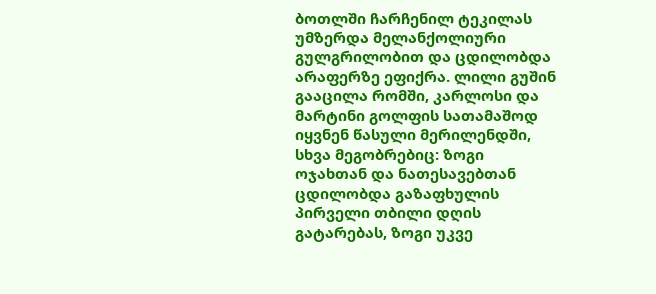ბოთლში ჩარჩენილ ტეკილას უმზერდა მელანქოლიური გულგრილობით და ცდილობდა არაფერზე ეფიქრა. ლილი გუშინ გააცილა რომში, კარლოსი და მარტინი გოლფის სათამაშოდ იყვნენ წასული მერილენდში, სხვა მეგობრებიც: ზოგი ოჯახთან და ნათესავებთან ცდილობდა გაზაფხულის პირველი თბილი დღის გატარებას, ზოგი უკვე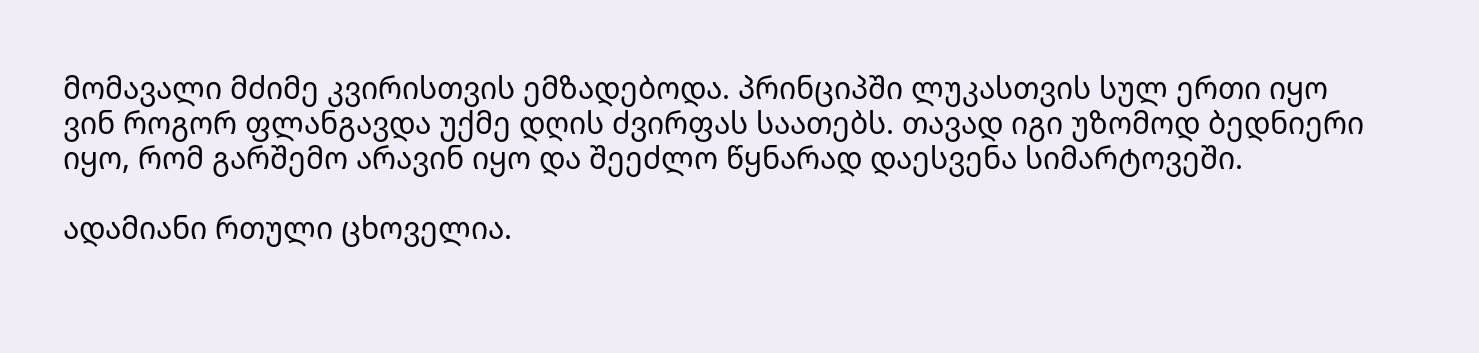მომავალი მძიმე კვირისთვის ემზადებოდა. პრინციპში ლუკასთვის სულ ერთი იყო ვინ როგორ ფლანგავდა უქმე დღის ძვირფას საათებს. თავად იგი უზომოდ ბედნიერი იყო, რომ გარშემო არავინ იყო და შეეძლო წყნარად დაესვენა სიმარტოვეში.

ადამიანი რთული ცხოველია.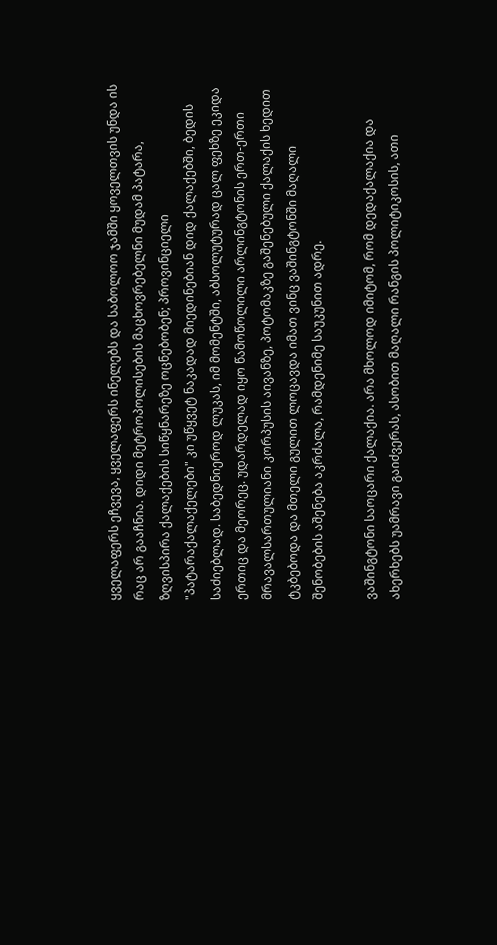ყველაფერს ეჩვევა, ყველაფერს ინელებს და საბოლოო ჯამში ყოველთვის უნდა ის რაც არ გააჩნია. დიდი მეტროპოლისების მაცხოვრებელნი მუდამ პატარა, ზღვისპირა ქალაქების სიწყნარეზე ოცნებობენ; პროვინციელი "პატარაქალაქელები" კი უწყვეტ ნაკადად მიედინებიან დიდ ქალაქებში, ბედის საძიებლად. საბედნიეროდ ლუკას, იმ მომენტში, აბსოლუტურად ცალ ფეხზე ეკიდა ერთიც და მეორეც. უდარდელად იყო წამოწოლილი არლინგტონის ერთ-ერთი მრავალსართულიანი კორპუსის აივანზე, პოტომაკზე გაშენებული ქალაქის ხედით ტკბებოდა და მთელი გულით ლოცავდა იმათ ვინც ვაშინგტონში მაღალი შენობების აშენება აკრძალა, რამდენიმე საუკუნით ადრე.

ვაშინგტონი საოცარი ქალაქია. არა მხოლოდ იმიტომ, რომ დედაქალაქია და ახერხებს უამრავი გაიძვერას, ასობით მაღალი რანგის პოლიტიკოსის, ათი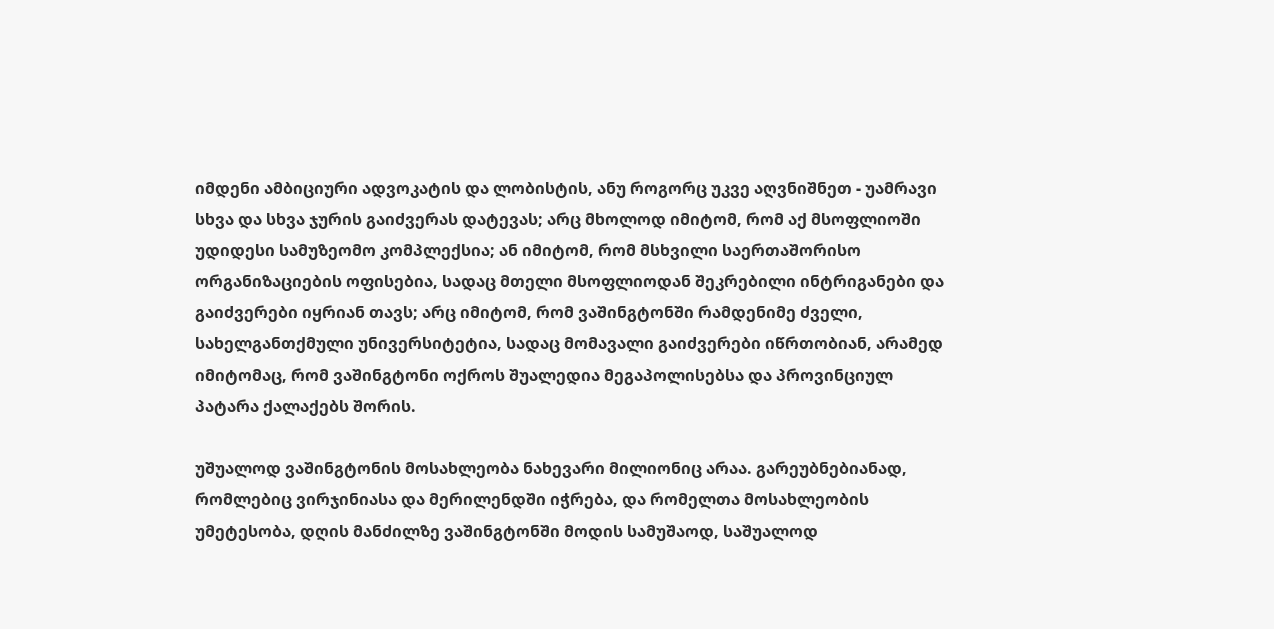იმდენი ამბიციური ადვოკატის და ლობისტის, ანუ როგორც უკვე აღვნიშნეთ - უამრავი სხვა და სხვა ჯურის გაიძვერას დატევას; არც მხოლოდ იმიტომ, რომ აქ მსოფლიოში უდიდესი სამუზეომო კომპლექსია; ან იმიტომ, რომ მსხვილი საერთაშორისო ორგანიზაციების ოფისებია, სადაც მთელი მსოფლიოდან შეკრებილი ინტრიგანები და გაიძვერები იყრიან თავს; არც იმიტომ, რომ ვაშინგტონში რამდენიმე ძველი, სახელგანთქმული უნივერსიტეტია, სადაც მომავალი გაიძვერები იწრთობიან, არამედ იმიტომაც, რომ ვაშინგტონი ოქროს შუალედია მეგაპოლისებსა და პროვინციულ პატარა ქალაქებს შორის.

უშუალოდ ვაშინგტონის მოსახლეობა ნახევარი მილიონიც არაა. გარეუბნებიანად, რომლებიც ვირჯინიასა და მერილენდში იჭრება, და რომელთა მოსახლეობის უმეტესობა, დღის მანძილზე ვაშინგტონში მოდის სამუშაოდ, საშუალოდ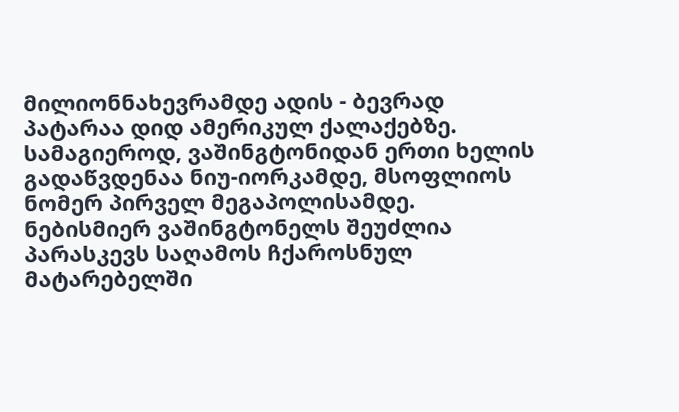მილიონნახევრამდე ადის - ბევრად პატარაა დიდ ამერიკულ ქალაქებზე. სამაგიეროდ, ვაშინგტონიდან ერთი ხელის გადაწვდენაა ნიუ-იორკამდე, მსოფლიოს ნომერ პირველ მეგაპოლისამდე. ნებისმიერ ვაშინგტონელს შეუძლია პარასკევს საღამოს ჩქაროსნულ მატარებელში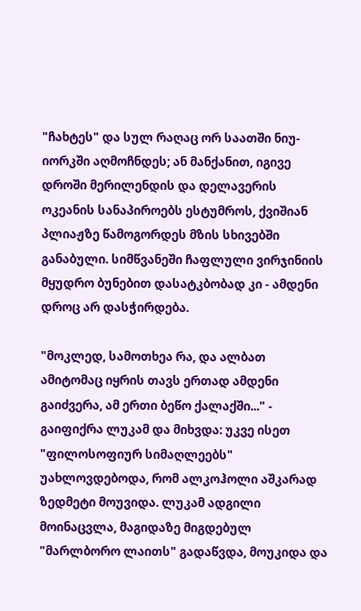"ჩახტეს" და სულ რაღაც ორ საათში ნიუ-იორკში აღმოჩნდეს; ან მანქანით, იგივე დროში მერილენდის და დელავერის ოკეანის სანაპიროებს ესტუმროს, ქვიშიან პლიაჟზე წამოგორდეს მზის სხივებში განაბული. სიმწვანეში ჩაფლული ვირჯინიის მყუდრო ბუნებით დასატკბობად კი - ამდენი დროც არ დასჭირდება.

"მოკლედ, სამოთხეა რა, და ალბათ ამიტომაც იყრის თავს ერთად ამდენი გაიძვერა, ამ ერთი ბეწო ქალაქში..." - გაიფიქრა ლუკამ და მიხვდა: უკვე ისეთ "ფილოსოფიურ სიმაღლეებს" უახლოვდებოდა, რომ ალკოჰოლი აშკარად ზედმეტი მოუვიდა. ლუკამ ადგილი მოინაცვლა, მაგიდაზე მიგდებულ "მარლბორო ლაითს" გადაწვდა, მოუკიდა და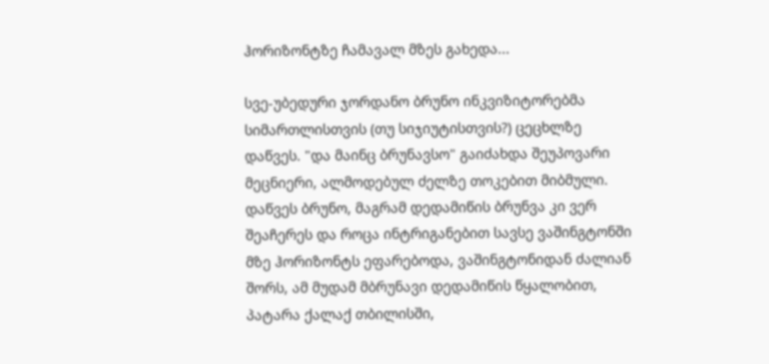ჰორიზონტზე ჩამავალ მზეს გახედა...

სვე-უბედური ჯორდანო ბრუნო ინკვიზიტორებმა სიმართლისთვის (თუ სიჯიუტისთვის?) ცეცხლზე დაწვეს. "და მაინც ბრუნავსო" გაიძახდა შეუპოვარი მეცნიერი, ალმოდებულ ძელზე თოკებით მიბმული. დაწვეს ბრუნო, მაგრამ დედამიწის ბრუნვა კი ვერ შეაჩერეს და როცა ინტრიგანებით სავსე ვაშინგტონში მზე ჰორიზონტს ეფარებოდა, ვაშინგტონიდან ძალიან შორს, ამ მუდამ მბრუნავი დედამიწის წყალობით, პატარა ქალაქ თბილისში,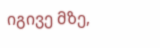იგივე მზე,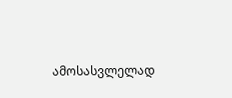ამოსასვლელად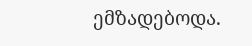ემზადებოდა.